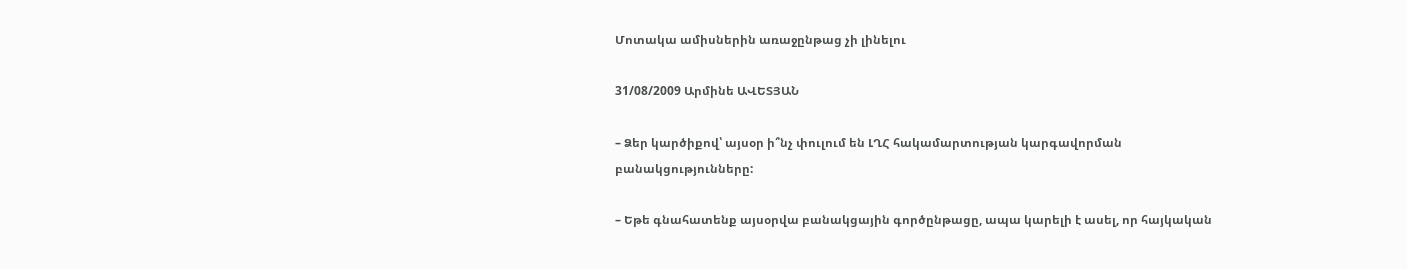Մոտակա ամիսներին առաջընթաց չի լինելու

31/08/2009 Արմինե ԱՎԵՏՅԱՆ

– Ձեր կարծիքով՝ այսօր ի՞նչ փուլում են ԼՂՀ հակամարտության կարգավորման բանակցությունները:

– Եթե գնահատենք այսօրվա բանակցային գործընթացը, ապա կարելի է ասել, որ հայկական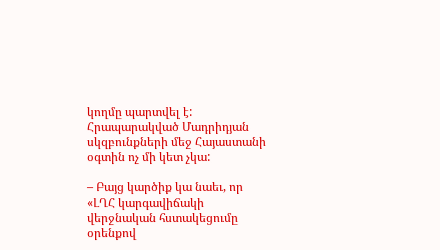կողմը պարտվել է: Հրապարակված Մադրիդյան սկզբունքների մեջ Հայաստանի օգտին ոչ մի կետ չկա:

– Բայց կարծիք կա նաեւ, որ «ԼՂՀ կարգավիճակի վերջնական հստակեցումը օրենքով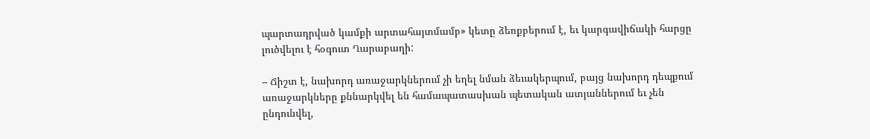պարտադրված կամքի արտահայտմամբ» կետը ձեռքբերում է, եւ կարգավիճակի հարցը լուծվելու է հօգուտ Ղարաբաղի:

– Ճիշտ է, նախորդ առաջարկներում չի եղել նման ձեւակերպում, բայց նախորդ դեպքում առաջարկները քննարկվել են համապատասխան պետական ատյաններում եւ չեն ընդունվել,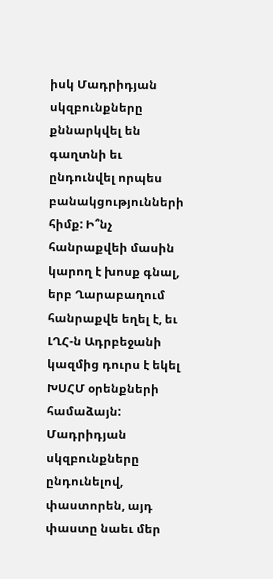իսկ Մադրիդյան սկզբունքները քննարկվել են գաղտնի եւ ընդունվել որպես բանակցությունների հիմք: Ի՞նչ հանրաքվեի մասին կարող է խոսք գնալ, երբ Ղարաբաղում հանրաքվե եղել է, եւ ԼՂՀ-ն Ադրբեջանի կազմից դուրս է եկել ԽՍՀՄ օրենքների համաձայն: Մադրիդյան սկզբունքները ընդունելով, փաստորեն, այդ փաստը նաեւ մեր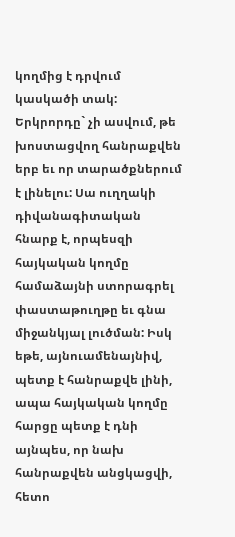կողմից է դրվում կասկածի տակ: Երկրորդը` չի ասվում, թե խոստացվող հանրաքվեն երբ եւ որ տարածքներում է լինելու: Սա ուղղակի դիվանագիտական հնարք է, որպեսզի հայկական կողմը համաձայնի ստորագրել փաստաթուղթը եւ գնա միջանկյալ լուծման: Իսկ եթե, այնուամենայնիվ, պետք է հանրաքվե լինի, ապա հայկական կողմը հարցը պետք է դնի այնպես, որ նախ հանրաքվեն անցկացվի, հետո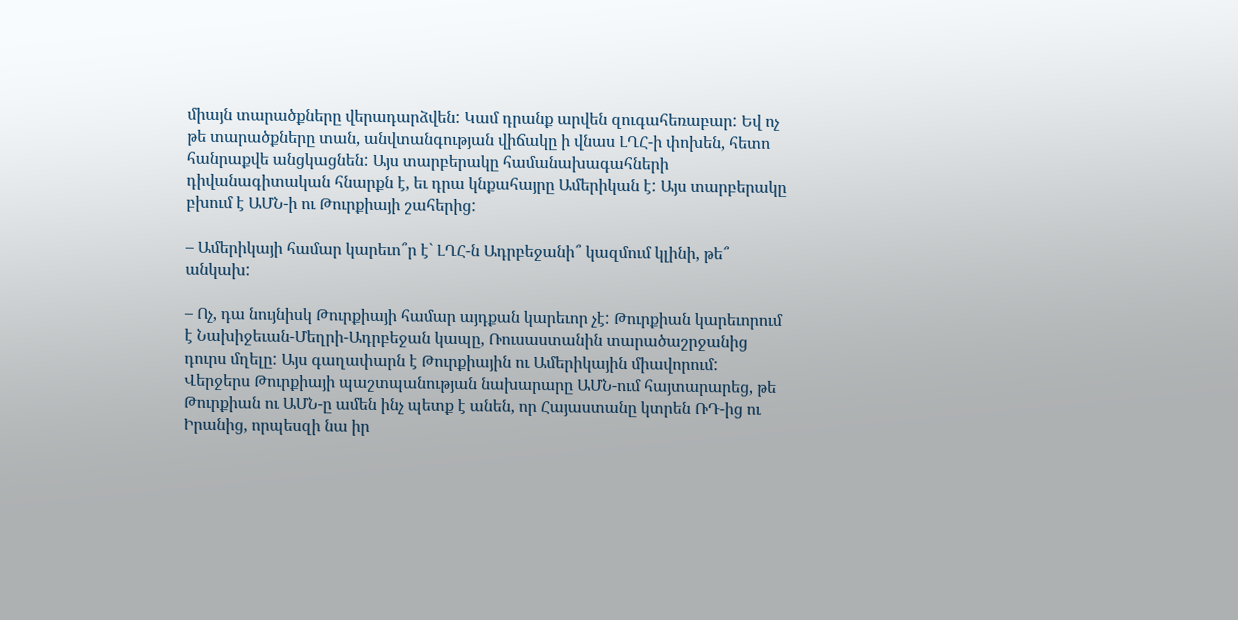միայն տարածքները վերադարձվեն: Կամ դրանք արվեն զուգահեռաբար: Եվ ոչ թե տարածքները տան, անվտանգության վիճակը ի վնաս ԼՂՀ-ի փոխեն, հետո հանրաքվե անցկացնեն: Այս տարբերակը համանախագահների դիվանագիտական հնարքն է, եւ դրա կնքահայրը Ամերիկան է: Այս տարբերակը բխում է ԱՄՆ-ի ու Թուրքիայի շահերից:

– Ամերիկայի համար կարեւո՞ր է` ԼՂՀ-ն Ադրբեջանի՞ կազմում կլինի, թե՞ անկախ:

– Ոչ, դա նույնիսկ Թուրքիայի համար այդքան կարեւոր չէ: Թուրքիան կարեւորում է Նախիջեւան-Մեղրի-Ադրբեջան կապը, Ռուսաստանին տարածաշրջանից դուրս մղելը: Այս գաղափարն է Թուրքիային ու Ամերիկային միավորում: Վերջերս Թուրքիայի պաշտպանության նախարարը ԱՄՆ-ում հայտարարեց, թե Թուրքիան ու ԱՄՆ-ը ամեն ինչ պետք է անեն, որ Հայաստանը կտրեն ՌԴ-ից ու Իրանից, որպեսզի նա իր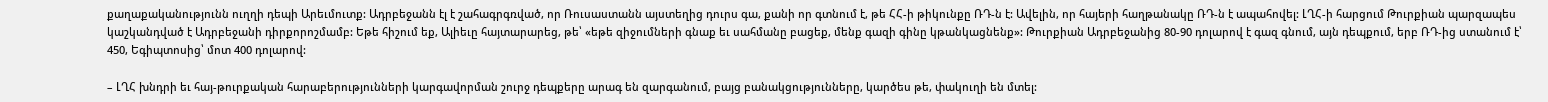քաղաքականությունն ուղղի դեպի Արեւմուտք: Ադրբեջանն էլ է շահագրգռված, որ Ռուսաստանն այստեղից դուրս գա, քանի որ գտնում է, թե ՀՀ-ի թիկունքը ՌԴ-ն է: Ավելին, որ հայերի հաղթանակը ՌԴ-ն է ապահովել: ԼՂՀ-ի հարցում Թուրքիան պարզապես կաշկանդված է Ադրբեջանի դիրքորոշմամբ: Եթե հիշում եք, Ալիեւը հայտարարեց, թե՝ «եթե զիջումների գնաք եւ սահմանը բացեք, մենք գազի գինը կթանկացնենք»: Թուրքիան Ադրբեջանից 80-90 դոլարով է գազ գնում, այն դեպքում, երբ ՌԴ-ից ստանում է՝ 450, Եգիպտոսից՝ մոտ 400 դոլարով:

– ԼՂՀ խնդրի եւ հայ-թուրքական հարաբերությունների կարգավորման շուրջ դեպքերը արագ են զարգանում, բայց բանակցությունները, կարծես թե, փակուղի են մտել: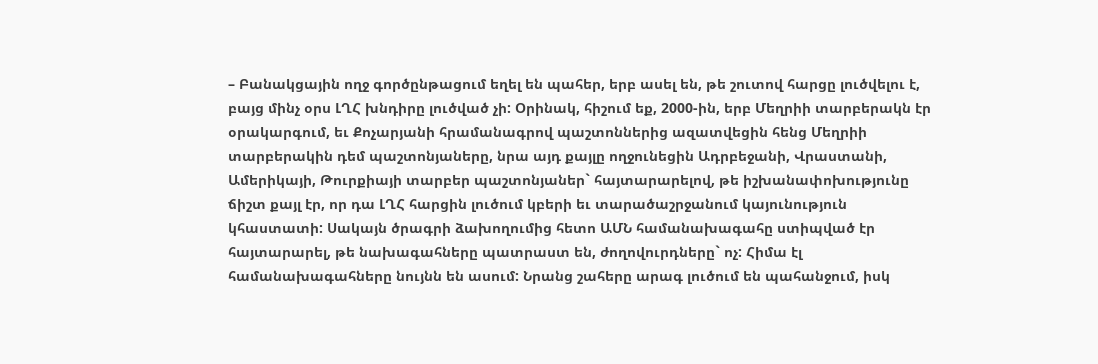– Բանակցային ողջ գործընթացում եղել են պահեր, երբ ասել են, թե շուտով հարցը լուծվելու է, բայց մինչ օրս ԼՂՀ խնդիրը լուծված չի: Օրինակ, հիշում եք, 2000-ին, երբ Մեղրիի տարբերակն էր օրակարգում, եւ Քոչարյանի հրամանագրով պաշտոններից ազատվեցին հենց Մեղրիի տարբերակին դեմ պաշտոնյաները, նրա այդ քայլը ողջունեցին Ադրբեջանի, Վրաստանի, Ամերիկայի, Թուրքիայի տարբեր պաշտոնյաներ` հայտարարելով, թե իշխանափոխությունը ճիշտ քայլ էր, որ դա ԼՂՀ հարցին լուծում կբերի եւ տարածաշրջանում կայունություն կհաստատի: Սակայն ծրագրի ձախողումից հետո ԱՄՆ համանախագահը ստիպված էր հայտարարել, թե նախագահները պատրաստ են, ժողովուրդները` ոչ: Հիմա էլ համանախագահները նույնն են ասում: Նրանց շահերը արագ լուծում են պահանջում, իսկ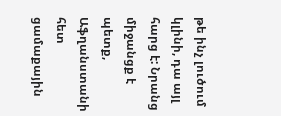թե ինչ լուծում կլինի, դա այլ հարց է: Նրանց միջանցք է պետք, Աֆղանստանի հետ ցամաքային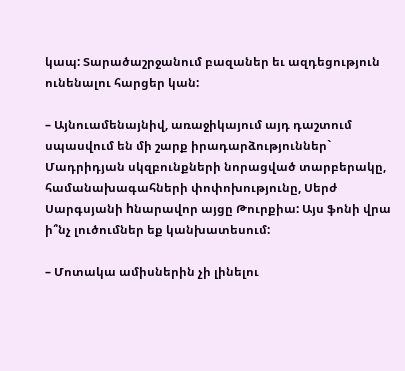կապ: Տարածաշրջանում բազաներ եւ ազդեցություն ունենալու հարցեր կան:

– Այնուամենայնիվ, առաջիկայում այդ դաշտում սպասվում են մի շարք իրադարձություններ` Մադրիդյան սկզբունքների նորացված տարբերակը, համանախագահների փոփոխությունը, Սերժ Սարգսյանի hնարավոր այցը Թուրքիա: Այս ֆոնի վրա ի՞նչ լուծումներ եք կանխատեսում:

– Մոտակա ամիսներին չի լինելու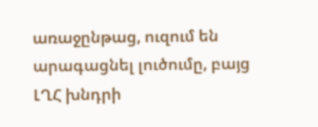առաջընթաց, ուզում են արագացնել լուծումը, բայց ԼՂՀ խնդրի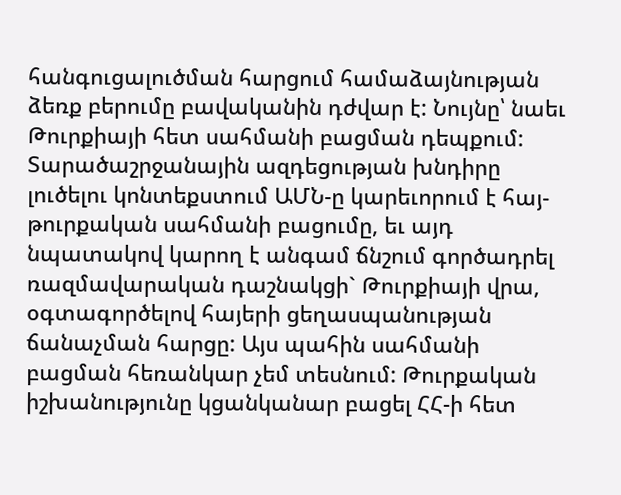հանգուցալուծման հարցում համաձայնության ձեռք բերումը բավականին դժվար է: Նույնը՝ նաեւ Թուրքիայի հետ սահմանի բացման դեպքում: Տարածաշրջանային ազդեցության խնդիրը լուծելու կոնտեքստում ԱՄՆ-ը կարեւորում է հայ-թուրքական սահմանի բացումը, եւ այդ նպատակով կարող է անգամ ճնշում գործադրել ռազմավարական դաշնակցի` Թուրքիայի վրա, օգտագործելով հայերի ցեղասպանության ճանաչման հարցը: Այս պահին սահմանի բացման հեռանկար չեմ տեսնում: Թուրքական իշխանությունը կցանկանար բացել ՀՀ-ի հետ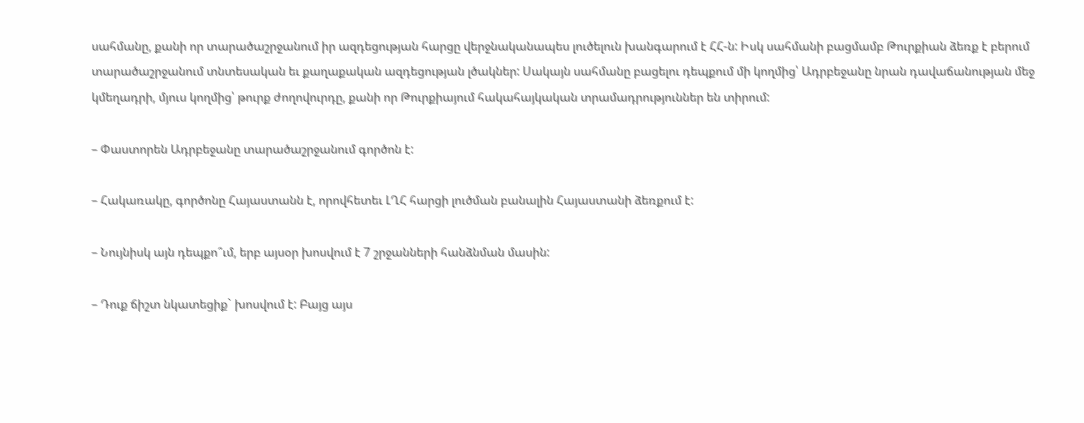սահմանը, քանի որ տարածաշրջանում իր ազդեցության հարցը վերջնականապես լուծելուն խանգարում է ՀՀ-ն: Իսկ սահմանի բացմամբ Թուրքիան ձեռք է բերում տարածաշրջանում տնտեսական եւ քաղաքական ազդեցության լծակներ: Սակայն սահմանը բացելու դեպքում մի կողմից՝ Ադրբեջանը նրան դավաճանության մեջ կմեղադրի, մյուս կողմից՝ թուրք ժողովուրդը, քանի որ Թուրքիայում հակահայկական տրամադրություններ են տիրում:

– Փաստորեն Ադրբեջանը տարածաշրջանում գործոն է:

– Հակառակը, գործոնը Հայաստանն է, որովհետեւ ԼՂՀ հարցի լուծման բանալին Հայաստանի ձեռքում է:

– Նույնիսկ այն դեպքո՞ւմ, երբ այսօր խոսվում է 7 շրջանների հանձնման մասին:

– Դուք ճիշտ նկատեցիք` խոսվում է: Բայց այս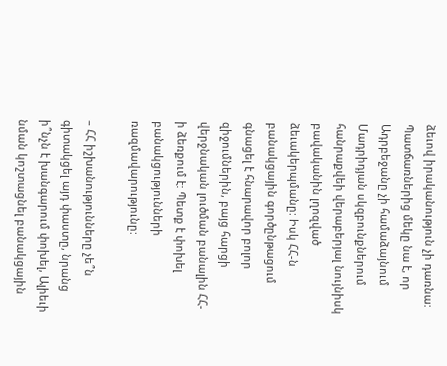ձեւով իրականություն չի դառնա: Պատճառներից մեկը նա է, որ Ադրբեջանը չի համաձայնում Մադրիդյան սկզբունքներում հանրաքվեի վերաբերյալ նույնիսկ բավականին լղոզված ձեւակերպմանը: Իսկ ՀՀ-ն բանակցային գործընթացում գնացել է հնարավոր բոլոր զիջումներին, բայց հարցի վերջնական լուծման բանալին ՀՀ-ի ձեռքում է: Պետք է փոխել բանակցությունների ռազմավարությունը:

– ՀՀ իշխանությունները չե՞ն գիտակցել այդ փաստը, նրանց ի՞նչն է խանգարում փոխել, Ալիեւի նման կոշտացնել բանակցային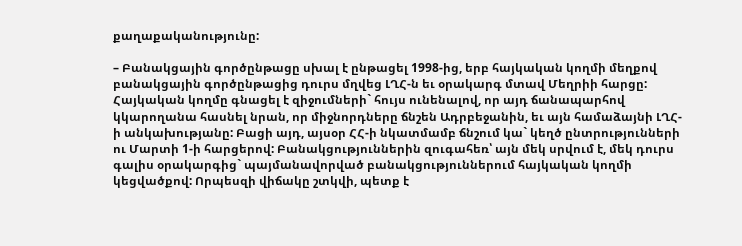քաղաքականությունը:

– Բանակցային գործընթացը սխալ է ընթացել 1998-ից, երբ հայկական կողմի մեղքով բանակցային գործընթացից դուրս մղվեց ԼՂՀ-ն եւ օրակարգ մտավ Մեղրիի հարցը: Հայկական կողմը գնացել է զիջումների` հույս ունենալով, որ այդ ճանապարհով կկարողանա հասնել նրան, որ միջնորդները ճնշեն Ադրբեջանին, եւ այն համաձայնի ԼՂՀ-ի անկախությանը: Բացի այդ, այսօր ՀՀ-ի նկատմամբ ճնշում կա` կեղծ ընտրությունների ու Մարտի 1-ի հարցերով: Բանակցություններին զուգահեռ՝ այն մեկ սրվում է, մեկ դուրս գալիս օրակարգից` պայմանավորված բանակցություններում հայկական կողմի կեցվածքով: Որպեսզի վիճակը շտկվի, պետք է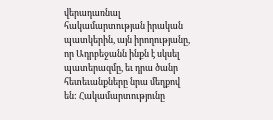վերադառնալ հակամարտության իրական պատկերին, այն իրողությանը, որ Ադրբեջանն ինքն է սկսել պատերազմը, եւ դրա ծանր հետեւանքները նրա մեղքով են: Հակամարտությունը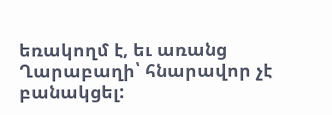եռակողմ է, եւ առանց Ղարաբաղի՝ հնարավոր չէ բանակցել: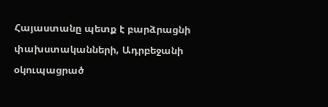Հայաստանը պետք է բարձրացնի փախստականների, Ադրբեջանի օկուպացրած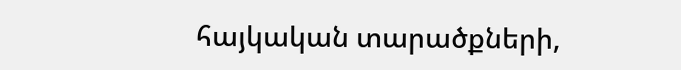հայկական տարածքների,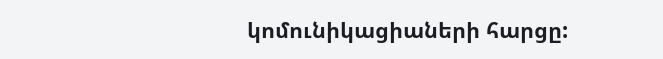կոմունիկացիաների հարցը: